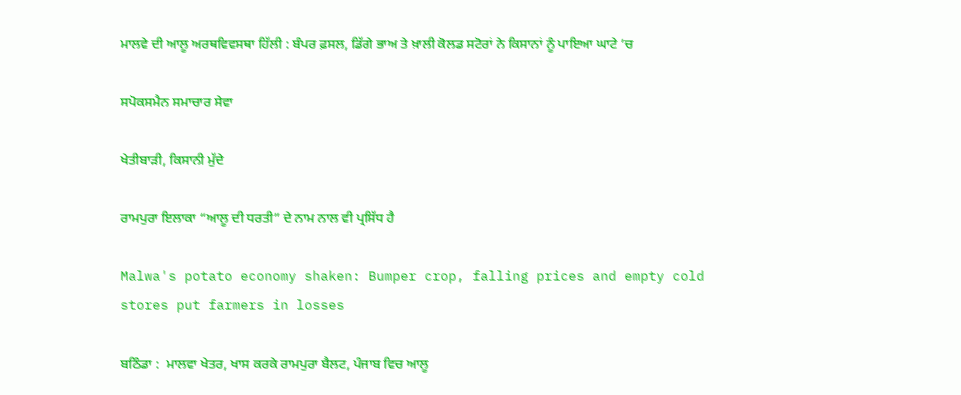ਮਾਲਵੇ ਦੀ ਆਲੂ ਅਰਥਵਿਵਸਥਾ ਹਿੱਲੀ : ਬੰਪਰ ਫ਼ਸਲ, ਡਿੱਗੇ ਭਾਅ ਤੇ ਖ਼ਾਲੀ ਕੋਲਡ ਸਟੋਰਾਂ ਨੇ ਕਿਸਾਨਾਂ ਨੂੰ ਪਾਇਆ ਘਾਟੇ ’ਚ

ਸਪੋਕਸਮੈਨ ਸਮਾਚਾਰ ਸੇਵਾ

ਖੇਤੀਬਾੜੀ, ਕਿਸਾਨੀ ਮੁੱਦੇ

ਰਾਮਪੁਰਾ ਇਲਾਕਾ “ਆਲੂ ਦੀ ਧਰਤੀ” ਦੇ ਨਾਮ ਨਾਲ ਵੀ ਪ੍ਰਸਿੱਧ ਹੈ

Malwa's potato economy shaken: Bumper crop, falling prices and empty cold stores put farmers in losses

ਬਠਿੰਡਾ :  ਮਾਲਵਾ ਖੇਤਰ, ਖਾਸ ਕਰਕੇ ਰਾਮਪੁਰਾ ਬੈਲਟ, ਪੰਜਾਬ ਵਿਚ ਆਲੂ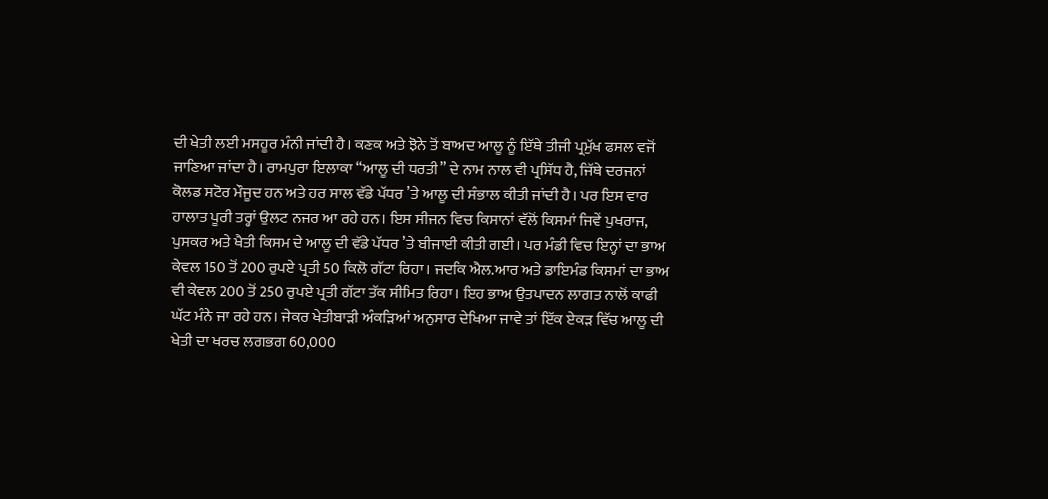ਦੀ ਖੇਤੀ ਲਈ ਮਸਹੂਰ ਮੰਨੀ ਜਾਂਦੀ ਹੈ। ਕਣਕ ਅਤੇ ਝੋਨੇ ਤੋਂ ਬਾਅਦ ਆਲੂ ਨੂੰ ਇੱਥੇ ਤੀਜੀ ਪ੍ਰਮੁੱਖ ਫਸਲ ਵਜੋਂ ਜਾਣਿਆ ਜਾਂਦਾ ਹੈ। ਰਾਮਪੁਰਾ ਇਲਾਕਾ “ਆਲੂ ਦੀ ਧਰਤੀ” ਦੇ ਨਾਮ ਨਾਲ ਵੀ ਪ੍ਰਸਿੱਧ ਹੈ, ਜਿੱਥੇ ਦਰਜਨਾਂ ਕੋਲਡ ਸਟੋਰ ਮੌਜੂਦ ਹਨ ਅਤੇ ਹਰ ਸਾਲ ਵੱਡੇ ਪੱਧਰ ’ਤੇ ਆਲੂ ਦੀ ਸੰਭਾਲ ਕੀਤੀ ਜਾਂਦੀ ਹੈ। ਪਰ ਇਸ ਵਾਰ ਹਾਲਾਤ ਪੂਰੀ ਤਰ੍ਹਾਂ ਉਲਟ ਨਜਰ ਆ ਰਹੇ ਹਨ। ਇਸ ਸੀਜਨ ਵਿਚ ਕਿਸਾਨਾਂ ਵੱਲੋਂ ਕਿਸਮਾਂ ਜਿਵੇਂ ਪੁਖਰਾਜ, ਪੁਸਕਰ ਅਤੇ ਖੈਤੀ ਕਿਸਮ ਦੇ ਆਲੂ ਦੀ ਵੱਡੇ ਪੱਧਰ ’ਤੇ ਬੀਜਾਈ ਕੀਤੀ ਗਈ। ਪਰ ਮੰਡੀ ਵਿਚ ਇਨ੍ਹਾਂ ਦਾ ਭਾਅ ਕੇਵਲ 150 ਤੋਂ 200 ਰੁਪਏ ਪ੍ਰਤੀ 50 ਕਿਲੋ ਗੱਟਾ ਰਿਹਾ। ਜਦਕਿ ਐਲ.ਆਰ ਅਤੇ ਡਾਇਮੰਡ ਕਿਸਮਾਂ ਦਾ ਭਾਅ ਵੀ ਕੇਵਲ 200 ਤੋਂ 250 ਰੁਪਏ ਪ੍ਰਤੀ ਗੱਟਾ ਤੱਕ ਸੀਮਿਤ ਰਿਹਾ। ਇਹ ਭਾਅ ਉਤਪਾਦਨ ਲਾਗਤ ਨਾਲੋਂ ਕਾਫੀ ਘੱਟ ਮੰਨੇ ਜਾ ਰਹੇ ਹਨ। ਜੇਕਰ ਖੇਤੀਬਾੜੀ ਅੰਕੜਿਆਂ ਅਨੁਸਾਰ ਦੇਖਿਆ ਜਾਵੇ ਤਾਂ ਇੱਕ ਏਕੜ ਵਿੱਚ ਆਲੂ ਦੀ ਖੇਤੀ ਦਾ ਖਰਚ ਲਗਭਗ 60,000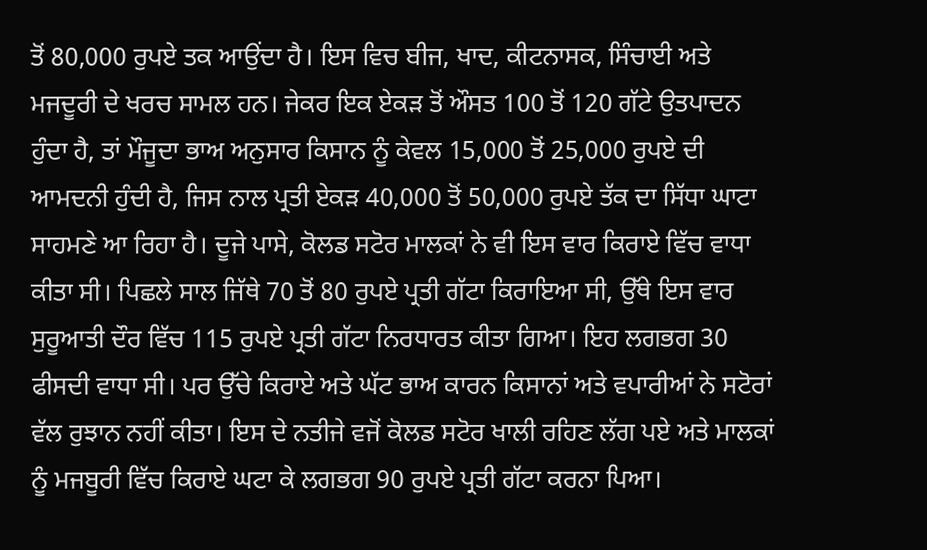ਤੋਂ 80,000 ਰੁਪਏ ਤਕ ਆਉਂਦਾ ਹੈ। ਇਸ ਵਿਚ ਬੀਜ, ਖਾਦ, ਕੀਟਨਾਸਕ, ਸਿੰਚਾਈ ਅਤੇ ਮਜਦੂਰੀ ਦੇ ਖਰਚ ਸਾਮਲ ਹਨ। ਜੇਕਰ ਇਕ ਏਕੜ ਤੋਂ ਔਸਤ 100 ਤੋਂ 120 ਗੱਟੇ ਉਤਪਾਦਨ ਹੁੰਦਾ ਹੈ, ਤਾਂ ਮੌਜੂਦਾ ਭਾਅ ਅਨੁਸਾਰ ਕਿਸਾਨ ਨੂੰ ਕੇਵਲ 15,000 ਤੋਂ 25,000 ਰੁਪਏ ਦੀ ਆਮਦਨੀ ਹੁੰਦੀ ਹੈ, ਜਿਸ ਨਾਲ ਪ੍ਰਤੀ ਏਕੜ 40,000 ਤੋਂ 50,000 ਰੁਪਏ ਤੱਕ ਦਾ ਸਿੱਧਾ ਘਾਟਾ ਸਾਹਮਣੇ ਆ ਰਿਹਾ ਹੈ। ਦੂਜੇ ਪਾਸੇ, ਕੋਲਡ ਸਟੋਰ ਮਾਲਕਾਂ ਨੇ ਵੀ ਇਸ ਵਾਰ ਕਿਰਾਏ ਵਿੱਚ ਵਾਧਾ ਕੀਤਾ ਸੀ। ਪਿਛਲੇ ਸਾਲ ਜਿੱਥੇ 70 ਤੋਂ 80 ਰੁਪਏ ਪ੍ਰਤੀ ਗੱਟਾ ਕਿਰਾਇਆ ਸੀ, ਉੱਥੇ ਇਸ ਵਾਰ ਸੁਰੂਆਤੀ ਦੌਰ ਵਿੱਚ 115 ਰੁਪਏ ਪ੍ਰਤੀ ਗੱਟਾ ਨਿਰਧਾਰਤ ਕੀਤਾ ਗਿਆ। ਇਹ ਲਗਭਗ 30 ਫੀਸਦੀ ਵਾਧਾ ਸੀ। ਪਰ ਉੱਚੇ ਕਿਰਾਏ ਅਤੇ ਘੱਟ ਭਾਅ ਕਾਰਨ ਕਿਸਾਨਾਂ ਅਤੇ ਵਪਾਰੀਆਂ ਨੇ ਸਟੋਰਾਂ ਵੱਲ ਰੁਝਾਨ ਨਹੀਂ ਕੀਤਾ। ਇਸ ਦੇ ਨਤੀਜੇ ਵਜੋਂ ਕੋਲਡ ਸਟੋਰ ਖਾਲੀ ਰਹਿਣ ਲੱਗ ਪਏ ਅਤੇ ਮਾਲਕਾਂ ਨੂੰ ਮਜਬੂਰੀ ਵਿੱਚ ਕਿਰਾਏ ਘਟਾ ਕੇ ਲਗਭਗ 90 ਰੁਪਏ ਪ੍ਰਤੀ ਗੱਟਾ ਕਰਨਾ ਪਿਆ।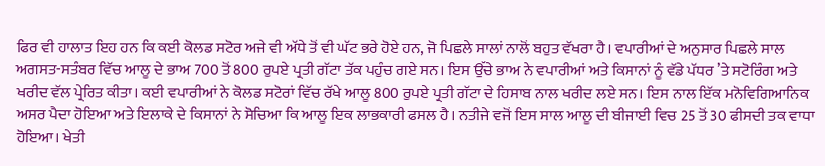ਫਿਰ ਵੀ ਹਾਲਾਤ ਇਹ ਹਨ ਕਿ ਕਈ ਕੋਲਡ ਸਟੋਰ ਅਜੇ ਵੀ ਅੱਧੇ ਤੋਂ ਵੀ ਘੱਟ ਭਰੇ ਹੋਏ ਹਨ, ਜੋ ਪਿਛਲੇ ਸਾਲਾਂ ਨਾਲੋਂ ਬਹੁਤ ਵੱਖਰਾ ਹੈ। ਵਪਾਰੀਆਂ ਦੇ ਅਨੁਸਾਰ ਪਿਛਲੇ ਸਾਲ ਅਗਸਤ-ਸਤੰਬਰ ਵਿੱਚ ਆਲੂ ਦੇ ਭਾਅ 700 ਤੋਂ 800 ਰੁਪਏ ਪ੍ਰਤੀ ਗੱਟਾ ਤੱਕ ਪਹੁੰਚ ਗਏ ਸਨ। ਇਸ ਉੱਚੇ ਭਾਅ ਨੇ ਵਪਾਰੀਆਂ ਅਤੇ ਕਿਸਾਨਾਂ ਨੂੰ ਵੱਡੇ ਪੱਧਰ ’ਤੇ ਸਟੋਰਿੰਗ ਅਤੇ ਖਰੀਦ ਵੱਲ ਪ੍ਰੇਰਿਤ ਕੀਤਾ। ਕਈ ਵਪਾਰੀਆਂ ਨੇ ਕੋਲਡ ਸਟੋਰਾਂ ਵਿੱਚ ਰੱਖੇ ਆਲੂ 800 ਰੁਪਏ ਪ੍ਰਤੀ ਗੱਟਾ ਦੇ ਹਿਸਾਬ ਨਾਲ ਖਰੀਦ ਲਏ ਸਨ। ਇਸ ਨਾਲ ਇੱਕ ਮਨੋਵਿਗਿਆਨਿਕ ਅਸਰ ਪੈਦਾ ਹੋਇਆ ਅਤੇ ਇਲਾਕੇ ਦੇ ਕਿਸਾਨਾਂ ਨੇ ਸੋਚਿਆ ਕਿ ਆਲੂ ਇਕ ਲਾਭਕਾਰੀ ਫਸਲ ਹੈ। ਨਤੀਜੇ ਵਜੋਂ ਇਸ ਸਾਲ ਆਲੂ ਦੀ ਬੀਜਾਈ ਵਿਚ 25 ਤੋਂ 30 ਫੀਸਦੀ ਤਕ ਵਾਧਾ ਹੋਇਆ। ਖੇਤੀ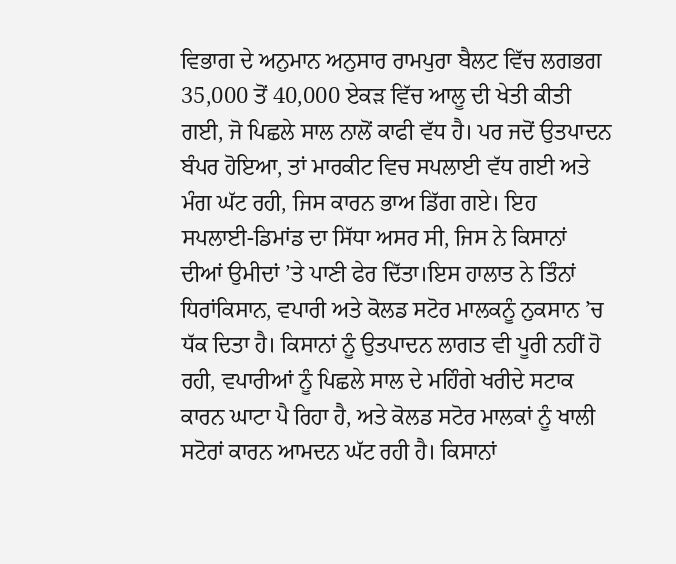ਵਿਭਾਗ ਦੇ ਅਨੁਮਾਨ ਅਨੁਸਾਰ ਰਾਮਪੁਰਾ ਬੈਲਟ ਵਿੱਚ ਲਗਭਗ 35,000 ਤੋਂ 40,000 ਏਕੜ ਵਿੱਚ ਆਲੂ ਦੀ ਖੇਤੀ ਕੀਤੀ ਗਈ, ਜੋ ਪਿਛਲੇ ਸਾਲ ਨਾਲੋਂ ਕਾਫੀ ਵੱਧ ਹੈ। ਪਰ ਜਦੋਂ ਉਤਪਾਦਨ ਬੰਪਰ ਹੋਇਆ, ਤਾਂ ਮਾਰਕੀਟ ਵਿਚ ਸਪਲਾਈ ਵੱਧ ਗਈ ਅਤੇ ਮੰਗ ਘੱਟ ਰਹੀ, ਜਿਸ ਕਾਰਨ ਭਾਅ ਡਿੱਗ ਗਏ। ਇਹ ਸਪਲਾਈ-ਡਿਮਾਂਡ ਦਾ ਸਿੱਧਾ ਅਸਰ ਸੀ, ਜਿਸ ਨੇ ਕਿਸਾਨਾਂ ਦੀਆਂ ਉਮੀਦਾਂ ’ਤੇ ਪਾਣੀ ਫੇਰ ਦਿੱਤਾ।ਇਸ ਹਾਲਾਤ ਨੇ ਤਿੰਨਾਂ ਧਿਰਾਂਕਿਸਾਨ, ਵਪਾਰੀ ਅਤੇ ਕੋਲਡ ਸਟੋਰ ਮਾਲਕਨੂੰ ਨੁਕਸਾਨ ’ਚ ਧੱਕ ਦਿਤਾ ਹੈ। ਕਿਸਾਨਾਂ ਨੂੰ ਉਤਪਾਦਨ ਲਾਗਤ ਵੀ ਪੂਰੀ ਨਹੀਂ ਹੋ ਰਹੀ, ਵਪਾਰੀਆਂ ਨੂੰ ਪਿਛਲੇ ਸਾਲ ਦੇ ਮਹਿੰਗੇ ਖਰੀਦੇ ਸਟਾਕ ਕਾਰਨ ਘਾਟਾ ਪੈ ਰਿਹਾ ਹੈ, ਅਤੇ ਕੋਲਡ ਸਟੋਰ ਮਾਲਕਾਂ ਨੂੰ ਖਾਲੀ ਸਟੋਰਾਂ ਕਾਰਨ ਆਮਦਨ ਘੱਟ ਰਹੀ ਹੈ। ਕਿਸਾਨਾਂ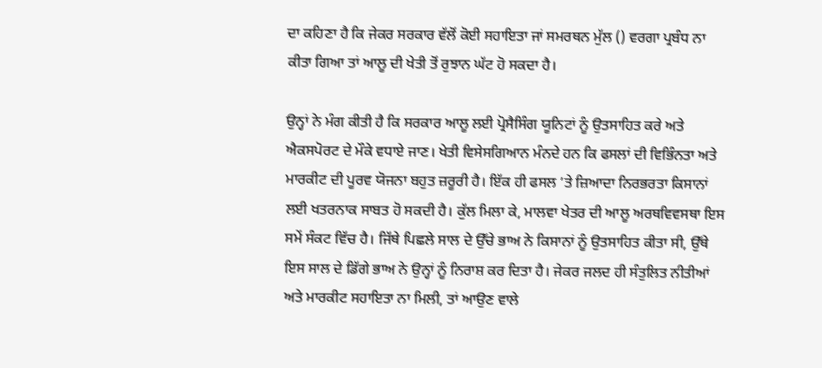ਦਾ ਕਹਿਣਾ ਹੈ ਕਿ ਜੇਕਰ ਸਰਕਾਰ ਵੱਲੋਂ ਕੋਈ ਸਹਾਇਤਾ ਜਾਂ ਸਮਰਥਨ ਮੁੱਲ () ਵਰਗਾ ਪ੍ਰਬੰਧ ਨਾ ਕੀਤਾ ਗਿਆ ਤਾਂ ਆਲੂ ਦੀ ਖੇਤੀ ਤੋਂ ਰੁਝਾਨ ਘੱਟ ਹੋ ਸਕਦਾ ਹੈ।

ਉਨ੍ਹਾਂ ਨੇ ਮੰਗ ਕੀਤੀ ਹੈ ਕਿ ਸਰਕਾਰ ਆਲੂ ਲਈ ਪ੍ਰੋਸੈਸਿੰਗ ਯੂਨਿਟਾਂ ਨੂੰ ਉਤਸਾਹਿਤ ਕਰੇ ਅਤੇ ਐਕਸਪੋਰਟ ਦੇ ਮੌਕੇ ਵਧਾਏ ਜਾਣ। ਖੇਤੀ ਵਿਸੇਸਗਿਆਨ ਮੰਨਦੇ ਹਨ ਕਿ ਫਸਲਾਂ ਦੀ ਵਿਭਿੰਨਤਾ ਅਤੇ ਮਾਰਕੀਟ ਦੀ ਪੂਰਵ ਯੋਜਨਾ ਬਹੁਤ ਜ਼ਰੂਰੀ ਹੈ। ਇੱਕ ਹੀ ਫਸਲ ’ਤੇ ਜ਼ਿਆਦਾ ਨਿਰਭਰਤਾ ਕਿਸਾਨਾਂ ਲਈ ਖਤਰਨਾਕ ਸਾਬਤ ਹੋ ਸਕਦੀ ਹੈ। ਕੁੱਲ ਮਿਲਾ ਕੇ, ਮਾਲਵਾ ਖੇਤਰ ਦੀ ਆਲੂ ਅਰਥਵਿਵਸਥਾ ਇਸ ਸਮੇਂ ਸੰਕਟ ਵਿੱਚ ਹੈ। ਜਿੱਥੇ ਪਿਛਲੇ ਸਾਲ ਦੇ ਉੱਚੇ ਭਾਅ ਨੇ ਕਿਸਾਨਾਂ ਨੂੰ ਉਤਸਾਹਿਤ ਕੀਤਾ ਸੀ, ਉੱਥੇ ਇਸ ਸਾਲ ਦੇ ਡਿੱਗੇ ਭਾਅ ਨੇ ਉਨ੍ਹਾਂ ਨੂੰ ਨਿਰਾਸ਼ ਕਰ ਦਿਤਾ ਹੈ। ਜੇਕਰ ਜਲਦ ਹੀ ਸੰਤੁਲਿਤ ਨੀਤੀਆਂ ਅਤੇ ਮਾਰਕੀਟ ਸਹਾਇਤਾ ਨਾ ਮਿਲੀ, ਤਾਂ ਆਉਣ ਵਾਲੇ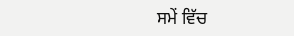ਸਮੇਂ ਵਿੱਚ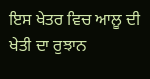ਇਸ ਖੇਤਰ ਵਿਚ ਆਲੂ ਦੀ ਖੇਤੀ ਦਾ ਰੁਝਾਨ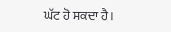ਘੱਟ ਹੋ ਸਕਦਾ ਹੈ।